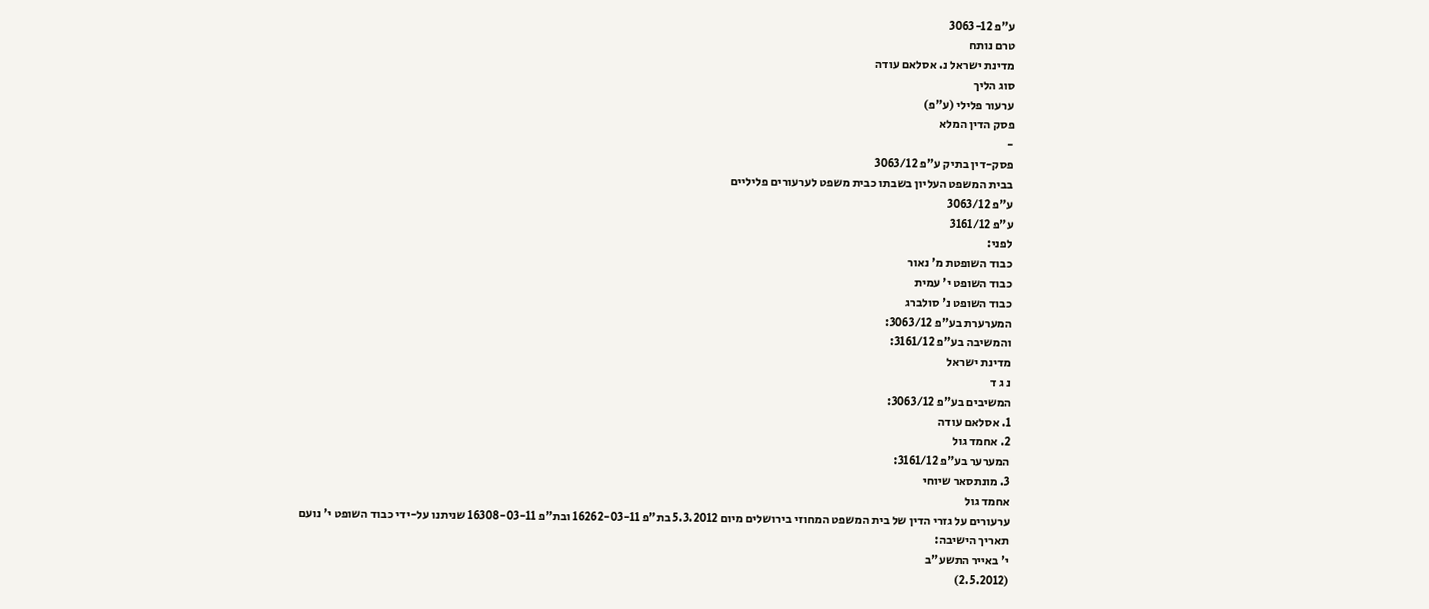ע"פ 3063-12
טרם נותח
מדינת ישראל נ. אסלאם עודה
סוג הליך
ערעור פלילי (ע"פ)
פסק הדין המלא
-
פסק-דין בתיק ע"פ 3063/12
בבית המשפט העליון בשבתו כבית משפט לערעורים פליליים
ע"פ 3063/12
ע"פ 3161/12
לפני:
כבוד השופטת מ' נאור
כבוד השופט י' עמית
כבוד השופט נ' סולברג
המערערת בע"פ 3063/12:
והמשיבה בע"פ 3161/12:
מדינת ישראל
נ ג ד
המשיבים בע"פ 3063/12:
1. אסלאם עודה
2. אחמד גול
המערער בע"פ 3161/12:
3. מונתסאר שיוחי
אחמד גול
ערעורים על גזרי הדין של בית המשפט המחוזי בירושלים מיום 5.3.2012 בת"פ 16262-03-11 ובת"פ 16308-03-11 שניתנו על-ידי כבוד השופט י' נועם
תאריך הישיבה:
י' באייר התשע"ב
(2.5.2012)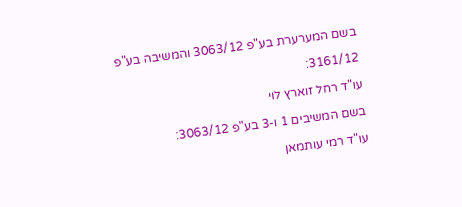בשם המערערת בע"פ 3063/12 והמשיבה בע"פ 3161/12:
עו"ד רחל זוארץ לוי
בשם המשיבים 1 ו-3 בע"פ 3063/12:
עו"ד רמי עותמאן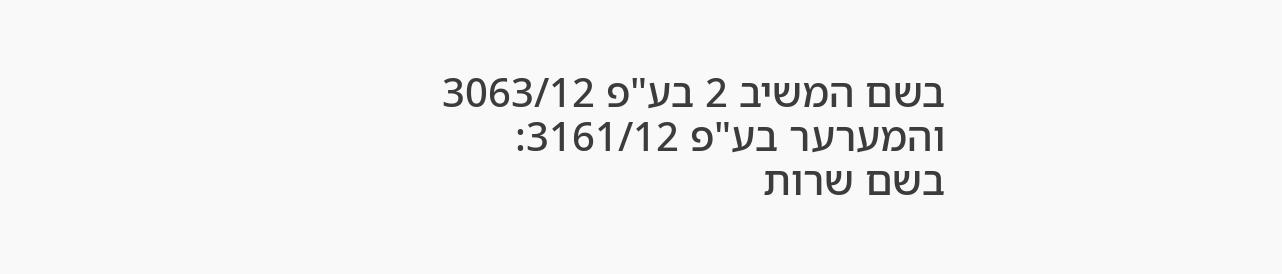בשם המשיב 2 בע"פ 3063/12 והמערער בע"פ 3161/12:
בשם שרות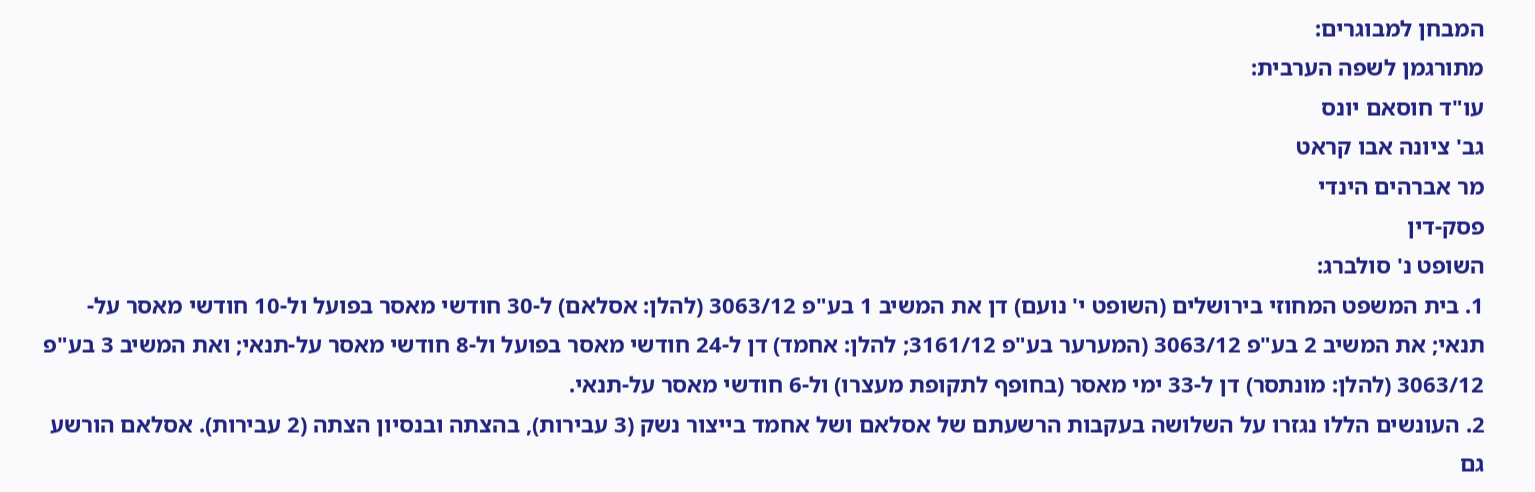המבחן למבוגרים:
מתורגמן לשפה הערבית:
עו"ד חוסאם יונס
גב' ציונה אבו קראט
מר אברהים הינדי
פסק-דין
השופט נ' סולברג:
1. בית המשפט המחוזי בירושלים (השופט י' נועם) דן את המשיב 1 בע"פ 3063/12 (להלן: אסלאם) ל-30 חודשי מאסר בפועל ול-10 חודשי מאסר על-תנאי; את המשיב 2 בע"פ 3063/12 (המערער בע"פ 3161/12; להלן: אחמד) דן ל-24 חודשי מאסר בפועל ול-8 חודשי מאסר על-תנאי; ואת המשיב 3 בע"פ 3063/12 (להלן: מונתסר) דן ל-33 ימי מאסר (בחופף לתקופת מעצרו) ול-6 חודשי מאסר על-תנאי.
2. העונשים הללו נגזרו על השלושה בעקבות הרשעתם של אסלאם ושל אחמד בייצור נשק (3 עבירות), בהצתה ובנסיון הצתה (2 עבירות). אסלאם הורשע גם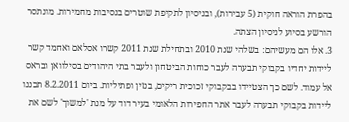בהפרת הוראה חוקית (5 עבירות), ובניסיון לתקיפת שוטרים בנסיבות מחמירות. מונתסר הורשע בסיוע לניסיון הצתה.
3. אלו הם מעשיהם: בשלהי שנת 2010 ובתחילת שנת 2011 קשרו אסלאם ואחמד קשר ליידות יחדיו בקבוקי תבערה לעבר כוחות הביטחון ולעבר בתי היהודים בסילוואן ובראס אל עמוד. לשם כך הצטיידו בבקבוקי זכוכית ריקים, בנזין ופתיליות. ביום 8.2.2011 תכננו ליידות בקבוקי תבערה לעבר אתר החפירות הלאומי בעיר דוד על מנת 'למשוך' לשם את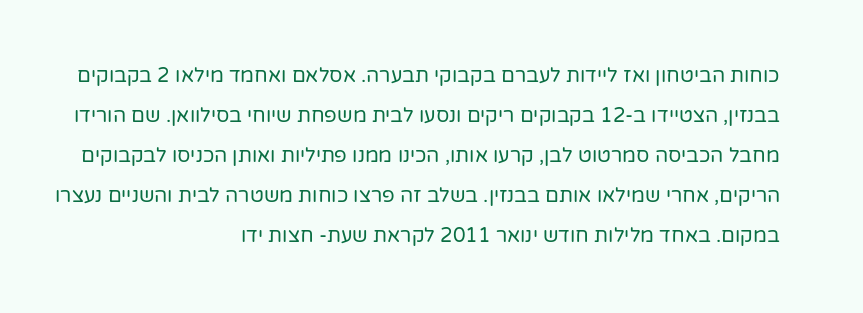כוחות הביטחון ואז ליידות לעברם בקבוקי תבערה. אסלאם ואחמד מילאו 2 בקבוקים בבנזין, הצטיידו ב-12 בקבוקים ריקים ונסעו לבית משפחת שיוחי בסילוואן. שם הורידו מחבל הכביסה סמרטוט לבן, קרעו אותו, הכינו ממנו פתיליות ואותן הכניסו לבקבוקים הריקים, אחרי שמילאו אותם בבנזין. בשלב זה פרצו כוחות משטרה לבית והשניים נעצרו במקום. באחד מלילות חודש ינואר 2011 לקראת שעת- חצות ידו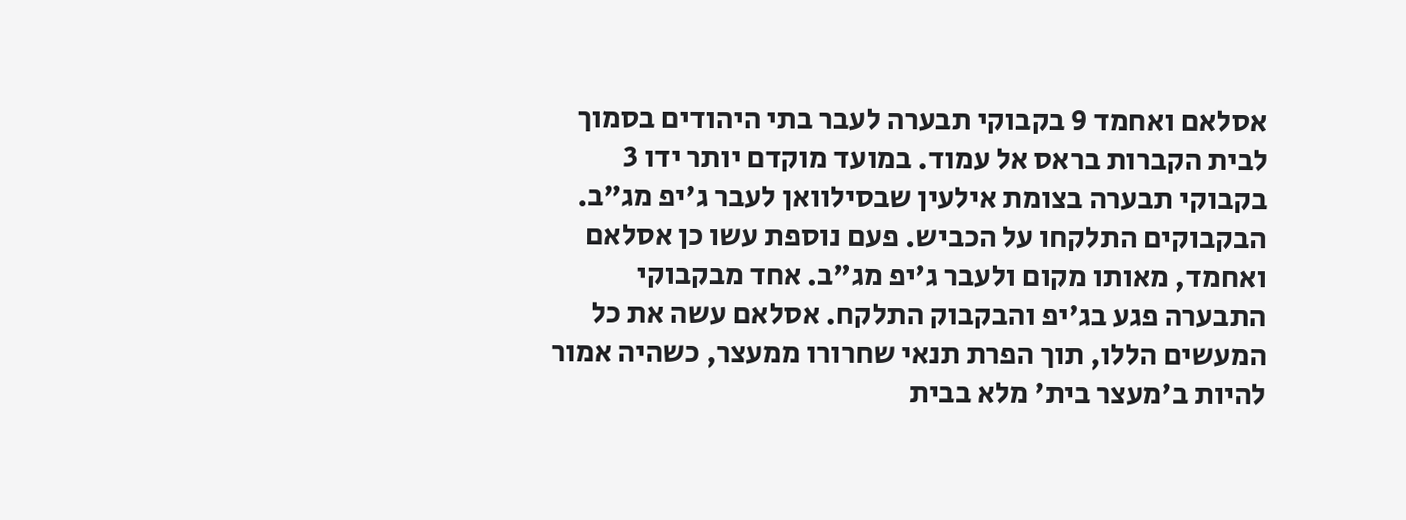אסלאם ואחמד 9 בקבוקי תבערה לעבר בתי היהודים בסמוך לבית הקברות בראס אל עמוד. במועד מוקדם יותר ידו 3 בקבוקי תבערה בצומת אילעין שבסילוואן לעבר ג'יפ מג"ב. הבקבוקים התלקחו על הכביש. פעם נוספת עשו כן אסלאם ואחמד, מאותו מקום ולעבר ג'יפ מג"ב. אחד מבקבוקי התבערה פגע בג'יפ והבקבוק התלקח. אסלאם עשה את כל המעשים הללו, תוך הפרת תנאי שחרורו ממעצר, כשהיה אמור להיות ב'מעצר בית' מלא בבית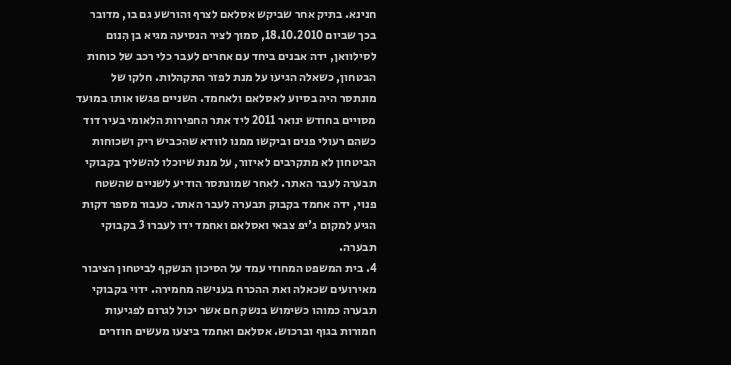חנינא. בתיק אחר שביקש אסלאם לצרף והורשע גם בו, מדובר בכך שביום 18.10.2010, סמוך לציר הנסיעה מגיא בן הִנום לסילוואן, ידה אבנים ביחד עם אחרים לעבר כלי רכב של כוחות הבטחון, כשאלה הגיעו על מנת לפזר התקהלות. חלקו של מונתסר היה בסיוע לאסלאם ולאחמד. השניים פגשו אותו במועד מסויים בחודש ינואר 2011 ליד אתר החפירות הלאומי בעיר דוד כשהם רעולי פנים וביקשו ממנו לוודא שהכביש ריק ושכוחות הביטחון לא מתקרבים לאיזור, על מנת שיוכלו להשליך בקבוקי תבערה לעבר האתר. לאחר שמונתסר הודיע לשניים שהשטח פנוי, ידה אחמד בקבוק תבערה לעבר האתר. כעבור מספר דקות הגיע למקום ג'יפ צבאי ואסלאם ואחמד ידו לעברו 3 בקבוקי תבערה.
4. בית המשפט המחוזי עמד על הסיכון הנשקף לביטחון הציבור מאירועים שכאלה ואת ההכרח בענישה מחמירה. ידוי בקבוקי תבערה כמוהו כשימוש בנשק חם אשר יכול לגרום לפגיעות חמורות בגוף וברכוש. אסלאם ואחמד ביצעו מעשים חוזרים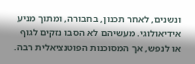ונשנים, לאחר תכנון, בחבורה, ומתוך מניע אידיאולוגי. מעשיהם לא הסבו נזקים לגוף או לנפש, אך המסוכנות הפוטנציאלית רבה.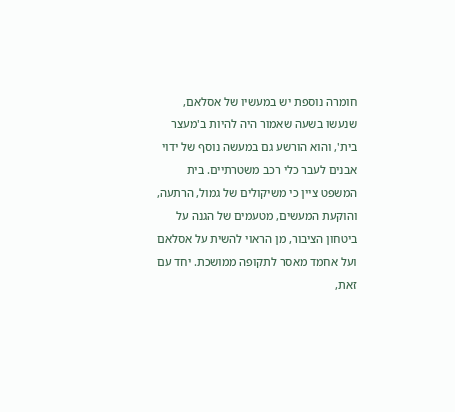חומרה נוספת יש במעשיו של אסלאם, שנעשו בשעה שאמור היה להיות ב'מעצר בית', והוא הורשע גם במעשה נוסף של ידוי אבנים לעבר כלי רכב משטרתיים. בית המשפט ציין כי משיקולים של גמול, הרתעה, והוקעת המעשים, מטעמים של הגנה על ביטחון הציבור, מן הראוי להשית על אסלאם ועל אחמד מאסר לתקופה ממושכת. יחד עם זאת,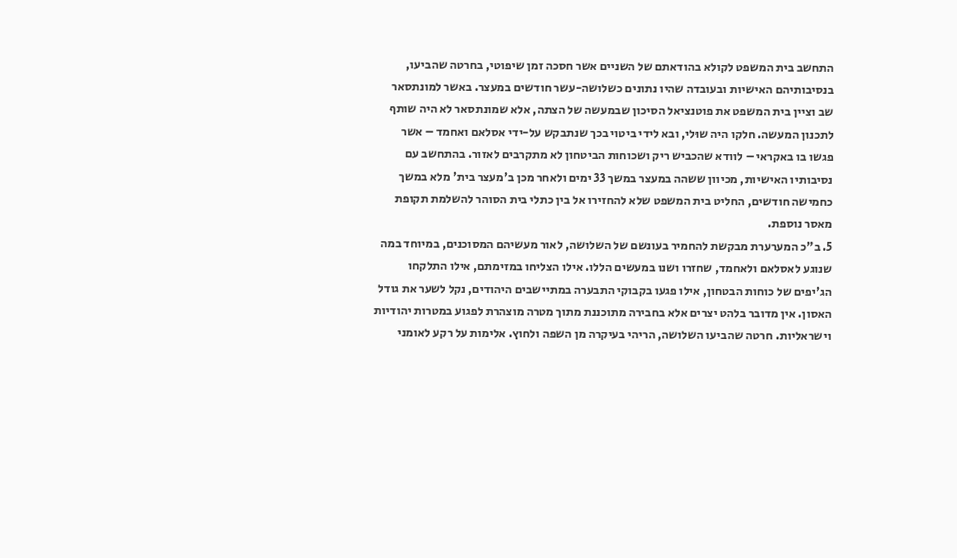התחשב בית המשפט לקולא בהודאתם של השניים אשר חסכה זמן שיפוטי, בחרטה שהביעו, בנסיבותיהם האישיות ובעובדה שהיו נתונים כשלושה-עשר חודשים במעצר. באשר למונתסאר שב וציין בית המשפט את פוטנציאל הסיכון שבמעשה של הצתה, אלא שמונתסאר לא היה שותף לתכנון המעשה. חלקו היה שוּלי, ובא לידי ביטוי בכך שנתבקש על-ידי אסלאם ואחמד – אשר פגשו בו באקראי – לוודא שהכביש ריק ושכוחות הביטחון לא מתקרבים לאזור. בהתחשב עם נסיבותיו האישיות, מכיוון ששהה במעצר במשך 33 ימים ולאחר מכן ב'מעצר בית' מלא במשך כחמישה חודשים, החליט בית המשפט שלא להחזירו אל בין כתלי בית הסוהר להשלמת תקופת מאסר נוספת.
5. ב"כ המערערת מבקשת להחמיר בעונשם של השלושה, לאור מעשיהם המסוכנים, במיוחד במה שנוגע לאסלאם ולאחמד, שחזרו ושנו במעשים הללו. אילו הצליחו במזימתם, אילו התלקחו הג'יפים של כוחות הבטחון, אילו פגעו בקבוקי התבערה במתיישבים היהודים, נקל לשער את גודל האסון. אין מדובר בלהט יצרים אלא בחבירה מתוכננת מתוך מטרה מוצהרת לפגוע במטרות יהודיות וישראליות. חרטה שהביעו השלושה, הריהי בעיקרה מן השפה ולחוץ. אלימות על רקע לאומני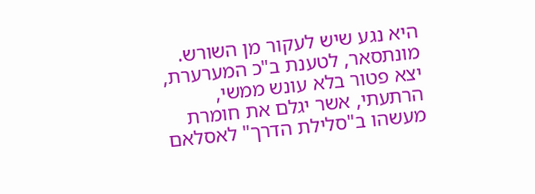היא נגע שיש לעקור מן השורש. מונתסאר, לטענת ב"כ המערערת, יצא פטור בלא עונש ממשי, הרתעתי, אשר יגלם את חומרת מעשהו ב"סלילת הדרך" לאסלאם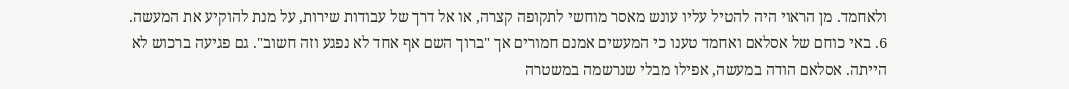ולאחמד. מן הראוי היה להטיל עליו עונש מאסר מוחשי לתקופה קצרה, או אל דרך של עבודות שירות, על מנת להוקיע את המעשה.
6. באי כוחם של אסלאם ואחמד טענו כי המעשים אמנם חמורים אך "ברוך השם אף אחד לא נפגע וזה חשוב". גם פגיעה ברכוש לא הייתה. אסלאם הודה במעשה, אפילו מבלי שנרשמה במשטרה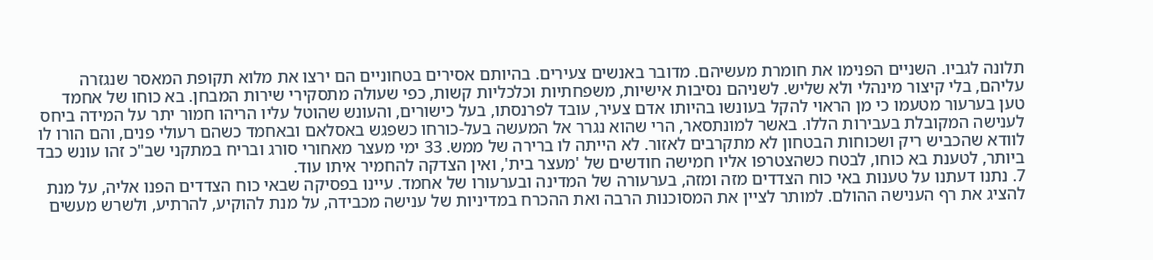תלונה לגביו. השניים הפנימו את חומרת מעשיהם. מדובר באנשים צעירים. בהיותם אסירים בטחוניים הם ירצו את מלוא תקופת המאסר שנגזרה עליהם, בלי קיצור מינהלי ולא שליש. לשניהם נסיבות אישיות, משפחתיות וכלכליות קשות, כפי שעולה מתסקירי שירות המבחן. בא כוחו של אחמד טען בערעור מטעמו כי מן הראוי להקל בעונשו בהיותו אדם צעיר, עובד לפרנסתו, בעל כישורים, והעונש שהוטל עליו הריהו חמור יתר על המידה ביחס לענישה המקובלת בעבירות הללו. באשר למונתסאר, הרי שהוא נגרר אל המעשה בעל-כורחו כשפגש באסלאם ובאחמד כשהם רעולי פנים, והם הורו לו לוודא שהכביש ריק ושכוחות הבטחון לא מתקרבים לאזור. לא הייתה לו ברירה של ממש. 33 ימי מעצר מאחורי סורג ובריח במתקני שב"כ זהו עונש כבד ביותר, לטענת בא כוחו, לבטח כשהצטרפו אליו חמישה חודשים של 'מעצר בית', ואין הצדקה להחמיר איתו עוד.
7. נתנו דעתנו על טענות באי כוח הצדדים מזה ומזה, בערעורה של המדינה ובערעורו של אחמד. עיינו בפסיקה שבאי כוח הצדדים הפנו אליה, על מנת להציג את רף הענישה ההולם. למותר לציין את המסוכנות הרבה ואת ההכרח במדיניות של ענישה מכבידה, על מנת להוקיע, להרתיע, ולשרש מעשים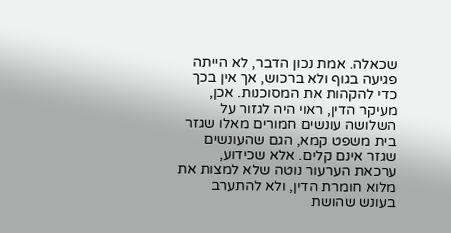שכאלה. אמת נכון הדבר, לא הייתה פגיעה בגוף ולא ברכוש, אך אין בכך כדי להקהות את המסוכנות. אכן, מעיקר הדין, ראוי היה לגזור על השלושה עונשים חמורים מאלו שגזר בית משפט קמא, הגם שהעונשים שגזר אינם קלים. אלא שכידוע, ערכאת הערעור נוטה שלא למצות את מלוא חומרת הדין, ולא להתערב בעונש שהושת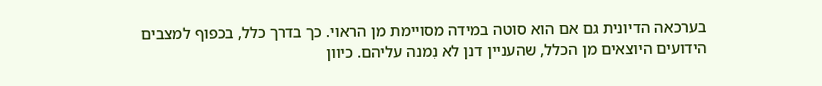בערכאה הדיונית גם אם הוא סוטה במידה מסויימת מן הראוי. כך בדרך כלל, בכפוף למצבים הידועים היוצאים מן הכלל, שהעניין דנן לא נִמנה עליהם. כיוון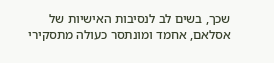שכך, בשים לב לנסיבות האישיות של אסלאם, אחמד ומונתסר כעולה מתסקירי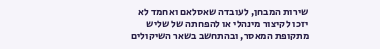שירות המבחן, לעובדה שאסלאם ואחמד לא יזכו לקיצור מינהלי או להפחתה של שליש מתקופת המאסר, ובהתחשב בשאר השיקולים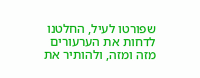שפורטו לעיל, החלטנו לדחות את הערעורים מזה ומזה, ולהותיר את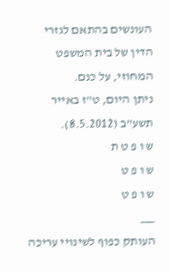העונשים בהתאם לגזרי הדין של בית המשפט המחוזי, על כנם.
ניתן היום, ט"ז באייר תשע"ב (8.5.2012).
ש ו פ ט ת
ש ו פ ט
ש ו פ ט
___
העותק כפוף לשינויי עריכה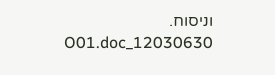וניסוח. 12030630_O01.doc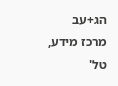הג+עב
מרכז מידע, טל'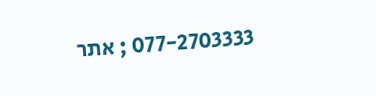077-2703333 ; אתר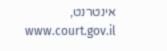אינטרנט, www.court.gov.il